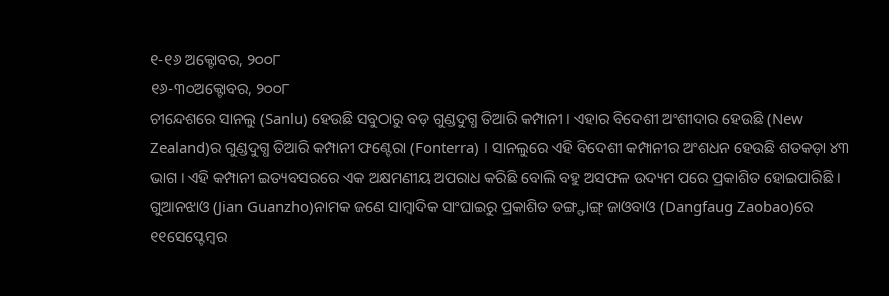୧-୧୬ ଅକ୍ଟୋବର, ୨୦୦୮
୧୬-୩୦ଅକ୍ଟୋବର, ୨୦୦୮
ଚୀନ୍ଦେଶରେ ସାନଲୁ (Sanlu) ହେଉଛି ସବୁଠାରୁ ବଡ଼ ଗୁଣ୍ଡଦୁଗ୍ଧ ତିଆରି କମ୍ପାନୀ । ଏହାର ବିଦେଶୀ ଅଂଶୀଦାର ହେଉଛି (New Zealand)ର ଗୁଣ୍ଡଦୁଗ୍ଧ ତିଆରି କମ୍ପାନୀ ଫଣ୍ଟେରା (Fonterra) । ସାନଲୁରେ ଏହି ବିଦେଶୀ କମ୍ପାନୀର ଅଂଶଧନ ହେଉଛି ଶତକଡ଼ା ୪୩ ଭାଗ । ଏହି କମ୍ପାନୀ ଇତ୍ୟବସରରେ ଏକ ଅକ୍ଷମଣୀୟ ଅପରାଧ କରିଛି ବୋଲି ବହୁ ଅସଫଳ ଉଦ୍ୟମ ପରେ ପ୍ରକାଶିତ ହୋଇପାରିଛି । ଗୁଆନଝାଓ (Jian Guanzho)ନାମକ ଜଣେ ସାମ୍ବାଦିକ ସାଂଘାଇରୁ ପ୍ରକାଶିତ ଡଙ୍ଗ୍ଫାଙ୍ଗ୍ ଜାଓବାଓ (Dangfaug Zaobao)ରେ ୧୧ସେପ୍ଟେମ୍ବର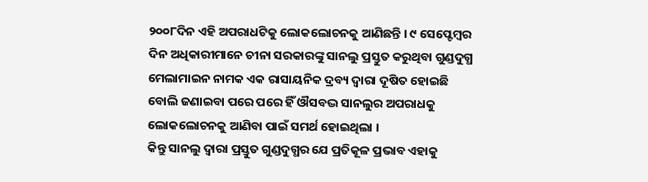୨୦୦୮ଦିନ ଏହି ଅପରାଧଟିକୁ ଲୋକଲୋଚନକୁ ଆଣିଛନ୍ତି । ୯ ସେପ୍ଟେମ୍ବର ଦିନ ଅଧିକାରୀମାନେ ଚୀନା ସରକାରଙ୍କୁ ସାନଲୁ ପ୍ରସ୍ତୁତ କରୁଥିବା ଗୁଣ୍ଡଦୁଗ୍ଧ ମେଲାମାଇନ ନାମକ ଏକ ରାସାୟନିକ ଦ୍ରବ୍ୟ ଦ୍ୱାରା ଦୂଷିତ ହୋଇଛି ବୋଲି ଜଣାଇବା ପରେ ପରେ ହିଁ ଔସବଦ୍ଭ ସାନଲୁର ଅପରାଧକୁ ଲୋକଲୋଚନକୁ ଆଣିବା ପାଇଁ ସମର୍ଥ ହୋଇଥିଲା ।
କିନ୍ତୁ ସାନଲୁ ଦ୍ୱାରା ପ୍ରସ୍ତୁତ ଗୁଣ୍ଡଦୁଗ୍ଧର ଯେ ପ୍ରତିକୂଳ ପ୍ରଭାବ ଏହାକୁ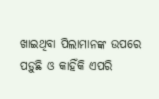ଖାଇଥିବା ପିଲାମାନଙ୍କ ଉପରେ ପଡ଼ୁଛି ଓ କାହିଁକି ଏପରି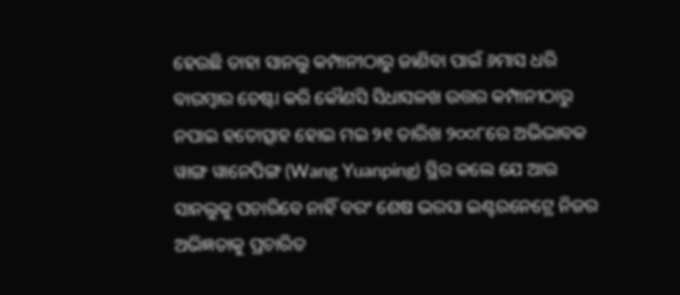ହେଉଛି ତାହା ସାନଲୁ କମ୍ପାନୀଠାରୁ ଜାଣିବା ପାଇଁ ୬ମାସ ଧରି ବାରମ୍ବାର ଚେଷ୍ଟା କରି କୌଣସି ସିଧାସଳଖ ଉତ୍ତର କମ୍ପାନୀଠାରୁ ନପାଇ ହତୋତ୍ସାହ ହୋଇ ମଇ ୨୧ ତାରିଖ ୨୦୦୮ରେ ଅଭିଭାବକ ୱାଙ୍ଗ ୱାନେପିଙ୍ଗ (Wang Yuanping) ସ୍ଥିର କଲେ ଯେ ଆଉ ସାନଲୁକୁ ପଚାରିବେ ନାହିଁ ବରଂ ଶେଷ ଭରସା ଇଣ୍ଟରନେଟ୍ରେ ନିଜର ଅଭିଜ୍ଞତାକୁ ପ୍ରଚାରିତ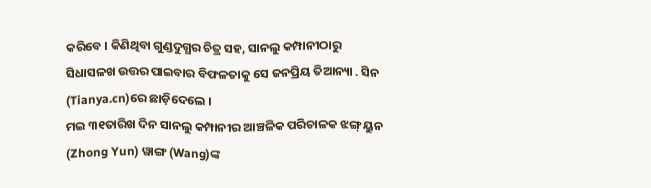କରିବେ । କିଣିଥିବା ଗୁଣ୍ଡଦୁଗ୍ଧର ଚିତ୍ର ସହ, ସାନଲୁ କମ୍ପାନୀଠାରୁ ସିଧାସଳଖ ଉତ୍ତର ପାଇବାର ବିଫଳତାକୁ ସେ ଜନପ୍ରିୟ ତିଆନ୍ୟା . ସିନ (Tianya.cn)ରେ ଛାଡ଼ିଦେଲେ ।
ମଇ ୩୧ତାରିଖ ଦିନ ସାନଲୁ କମ୍ପାନୀର ଆଞ୍ଚଳିକ ପରିଚାଳକ ଝଙ୍ଗ୍ ୟୁନ (Zhong Yun) ୱାଙ୍ଗ (Wang)ଙ୍କ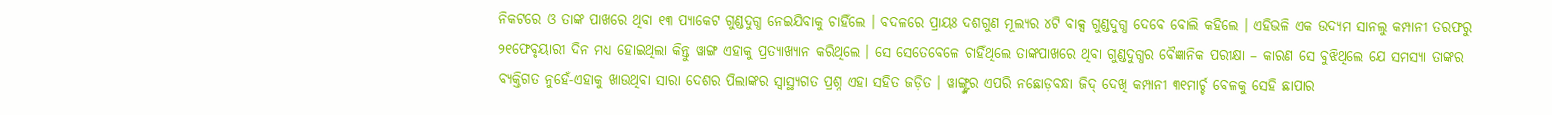ନିକଟରେ ଓ ତାଙ୍କ ପାଖରେ ଥିବା ୧୩ ପ୍ୟାକେଟ ଗୁଣ୍ଡଦୁଗ୍ଧ ନେଇଯିବାକୁ ଚାହିଁଲେ । ବଦଳରେ ପ୍ରାୟଃ ଦଶଗୁଣ ମୂଲ୍ୟର ୪ଟି ବାକ୍ସ ଗୁଣ୍ଡଦୁଗ୍ଧ ଦେବେ ବୋଲି କହିଲେ । ଏହିଭଳି ଏକ ଉଦ୍ୟମ ସାନଲୁ କମ୍ପାନୀ ତରଫରୁ ୨୧ଫେବୃୟାରୀ ଦିନ ମଧ୍ୟ ହୋଇଥିଲା କିନ୍ତୁ ୱାଙ୍ଗ ଏହାକୁ ପ୍ରତ୍ୟାଖ୍ୟାନ କରିଥିଲେ । ସେ ସେତେବେଳେ ଚାହିଁଥିଲେ ତାଙ୍କପାଖରେ ଥିବା ଗୁଣ୍ଡଦୁଗ୍ଧର ବୈଜ୍ଞାନିକ ପରୀକ୍ଷା – କାରଣ ସେ ବୁଝିଥିଲେ ଯେ ସମସ୍ୟା ତାଙ୍କର ବ୍ୟକ୍ତିଗତ ନୁହେଁ-ଏହାକୁ ଖାଉଥିବା ସାରା ଦେଶର ପିଲାଙ୍କର ସ୍ୱାସ୍ଥ୍ୟଗତ ପ୍ରଶ୍ନ ଏହା ସହିତ ଜଡ଼ିତ । ୱାଙ୍ଗ୍ଙ୍କର ଏପରି ନଛୋଡ଼ବନ୍ଧା ଜିଦ୍ ଦେଖି କମ୍ପାନୀ ୩୧ମାର୍ଚ୍ଚ ବେଳକୁ ସେହି ଛାପାର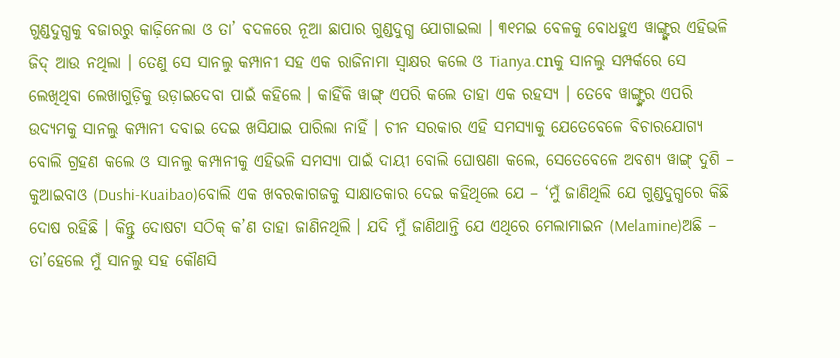ଗୁଣ୍ଡଦୁଗ୍ଧକୁ ବଜାରରୁ କାଢ଼ିନେଲା ଓ ତା’ ବଦଳରେ ନୂଆ ଛାପାର ଗୁଣ୍ଡଦୁଗ୍ଧ ଯୋଗାଇଲା । ୩୧ମଇ ବେଳକୁ ବୋଧହୁଏ ୱାଙ୍ଗ୍ଙ୍କର ଏହିଭଳି ଜିଦ୍ ଆଉ ନଥିଲା । ତେଣୁ ସେ ସାନଲୁ କମ୍ପାନୀ ସହ ଏକ ରାଜିନାମା ସ୍ୱାକ୍ଷର କଲେ ଓ Tianya.cnକୁ ସାନଲୁ ସମ୍ପର୍କରେ ସେ ଲେଖିଥିବା ଲେଖାଗୁଡ଼ିକୁ ଉଡ଼ାଇଦେବା ପାଇଁ କହିଲେ । କାହିଁକି ୱାଙ୍ଗ୍ ଏପରି କଲେ ତାହା ଏକ ରହସ୍ୟ । ତେବେ ୱାଙ୍ଗ୍ଙ୍କର ଏପରି ଉଦ୍ୟମକୁ ସାନଲୁ କମ୍ପାନୀ ଦବାଇ ଦେଇ ଖସିଯାଇ ପାରିଲା ନାହିଁ । ଚୀନ ସରକାର ଏହି ସମସ୍ୟାକୁ ଯେତେବେଳେ ବିଚାରଯୋଗ୍ୟ ବୋଲି ଗ୍ରହଣ କଲେ ଓ ସାନଲୁ କମ୍ପାନୀକୁ ଏହିଭଳି ସମସ୍ୟା ପାଇଁ ଦାୟୀ ବୋଲି ଘୋଷଣା କଲେ, ସେତେବେଳେ ଅବଶ୍ୟ ୱାଙ୍ଗ୍ ଦୁଶି – କୁଆଇବାଓ (Dushi-Kuaibao)ବୋଲି ଏକ ଖବରକାଗଜକୁ ସାକ୍ଷାତକାର ଦେଇ କହିଥିଲେ ଯେ – ‘ମୁଁ ଜାଣିଥିଲି ଯେ ଗୁଣ୍ଡଦୁଗ୍ଧରେ କିଛି ଦୋଷ ରହିଛି । କିନ୍ତୁ ଦୋଷଟା ସଠିକ୍ କ’ଣ ତାହା ଜାଣିନଥିଲି । ଯଦି ମୁଁ ଜାଣିଥାନ୍ତି ଯେ ଏଥିରେ ମେଲାମାଇନ (Melamine)ଅଛି – ତା’ହେଲେ ମୁଁ ସାନଲୁ ସହ କୌଣସି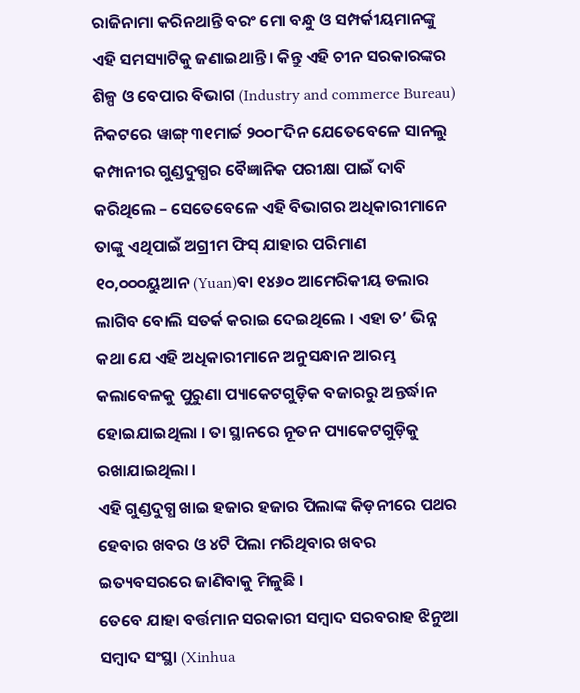ରାଜିନାମା କରିନଥାନ୍ତି ବରଂ ମୋ ବନ୍ଧୁ ଓ ସମ୍ପର୍କୀୟମାନଙ୍କୁ ଏହି ସମସ୍ୟାଟିକୁ ଜଣାଇଥାନ୍ତି । କିନ୍ତୁ ଏହି ଚୀନ ସରକାରଙ୍କର ଶିଳ୍ପ ଓ ବେପାର ବିଭାଗ (Industry and commerce Bureau) ନିକଟରେ ୱାଙ୍ଗ୍ ୩୧ମାର୍ଚ୍ଚ ୨୦୦୮ଦିନ ଯେତେବେଳେ ସାନଲୁ କମ୍ପାନୀର ଗୁଣ୍ଡଦୁଗ୍ଧର ବୈଜ୍ଞାନିକ ପରୀକ୍ଷା ପାଇଁ ଦାବି କରିଥିଲେ – ସେତେବେଳେ ଏହି ବିଭାଗର ଅଧିକାରୀମାନେ ତାଙ୍କୁ ଏଥିପାଇଁ ଅଗ୍ରୀମ ଫିସ୍ ଯାହାର ପରିମାଣ ୧୦,୦୦୦ୟୁଆନ (Yuan)ବା ୧୪୬୦ ଆମେରିକୀୟ ଡଲାର ଲାଗିବ ବୋଲି ସତର୍କ କରାଇ ଦେଇଥିଲେ । ଏହା ତ’ ଭିନ୍ନ କଥା ଯେ ଏହି ଅଧିକାରୀମାନେ ଅନୁସନ୍ଧାନ ଆରମ୍ଭ କଲାବେଳକୁ ପୁରୁଣା ପ୍ୟାକେଟଗୁଡ଼ିକ ବଜାରରୁ ଅନ୍ତର୍ଦ୍ଧାନ ହୋଇଯାଇଥିଲା । ତା ସ୍ଥାନରେ ନୂତନ ପ୍ୟାକେଟଗୁଡ଼ିକୁ ରଖାଯାଇଥିଲା ।
ଏହି ଗୁଣ୍ଡଦୁଗ୍ଧ ଖାଇ ହଜାର ହଜାର ପିଲାଙ୍କ କିଡ଼ନୀରେ ପଥର ହେବାର ଖବର ଓ ୪ଟି ପିଲା ମରିଥିବାର ଖବର ଇତ୍ୟବସରରେ ଜାଣିବାକୁ ମିଳୁଛି ।
ତେବେ ଯାହା ବର୍ତ୍ତମାନ ସରକାରୀ ସମ୍ବାଦ ସରବରାହ ଝିନୁଆ ସମ୍ବାଦ ସଂସ୍ଥା (Xinhua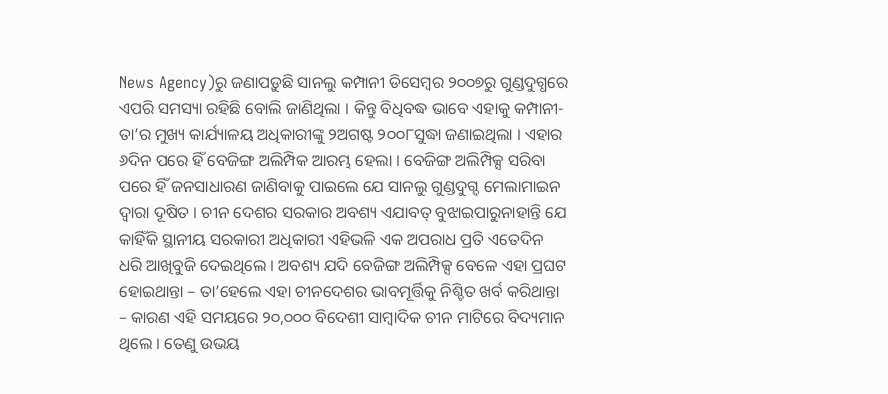News Agency)ରୁ ଜଣାପଡ଼ୁଛି ସାନଲୁ କମ୍ପାନୀ ଡିସେମ୍ବର ୨୦୦୭ରୁ ଗୁଣ୍ଡଦୁଗ୍ଧରେ ଏପରି ସମସ୍ୟା ରହିଛି ବୋଲି ଜାଣିଥିଲା । କିନ୍ତୁ ବିଧିବଦ୍ଧ ଭାବେ ଏହାକୁ କମ୍ପାନୀ- ତା’ର ମୁଖ୍ୟ କାର୍ଯ୍ୟାଳୟ ଅଧିକାରୀଙ୍କୁ ୨ଅଗଷ୍ଟ ୨୦୦୮ସୁଦ୍ଧା ଜଣାଇଥିଲା । ଏହାର ୬ଦିନ ପରେ ହିଁ ବେଜିଙ୍ଗ ଅଲିମ୍ପିକ ଆରମ୍ଭ ହେଲା । ବେଜିଙ୍ଗ ଅଲିମ୍ପିକ୍ସ ସରିବା ପରେ ହିଁ ଜନସାଧାରଣ ଜାଣିବାକୁ ପାଇଲେ ଯେ ସାନଲୁ ଗୁଣ୍ଡଦୁଗ୍ଦ ମେଲାମାଇନ ଦ୍ୱାରା ଦୂଷିତ । ଚୀନ ଦେଶର ସରକାର ଅବଶ୍ୟ ଏଯାବତ୍ ବୁଝାଇପାରୁନାହାନ୍ତି ଯେ କାହିଁକି ସ୍ଥାନୀୟ ସରକାରୀ ଅଧିକାରୀ ଏହିଭଳି ଏକ ଅପରାଧ ପ୍ରତି ଏତେଦିନ ଧରି ଆଖିବୁଜି ଦେଇଥିଲେ । ଅବଶ୍ୟ ଯଦି ବେଜିଙ୍ଗ ଅଲିମ୍ପିକ୍ସ ବେଳେ ଏହା ପ୍ରଘଟ ହୋଇଥାନ୍ତା – ତା’ହେଲେ ଏହା ଚୀନଦେଶର ଭାବମୂର୍ତ୍ତିକୁ ନିଶ୍ଚିତ ଖର୍ବ କରିଥାନ୍ତା – କାରଣ ଏହି ସମୟରେ ୨୦,୦୦୦ ବିଦେଶୀ ସାମ୍ବାଦିକ ଚୀନ ମାଟିରେ ବିଦ୍ୟମାନ ଥିଲେ । ତେଣୁ ଉଭୟ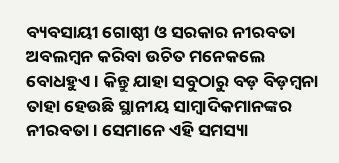ବ୍ୟବସାୟୀ ଗୋଷ୍ଠୀ ଓ ସରକାର ନୀରବତା ଅବଲମ୍ବନ କରିବା ଉଚିତ ମନେକଲେ ବୋଧହୁଏ । କିନ୍ତୁ ଯାହା ସବୁଠାରୁ ବଡ଼ ବିଡ଼ମ୍ବନା ତାହା ହେଉଛି ସ୍ଥାନୀୟ ସାମ୍ବାଦିକମାନଙ୍କର ନୀରବତା । ସେମାନେ ଏହି ସମସ୍ୟା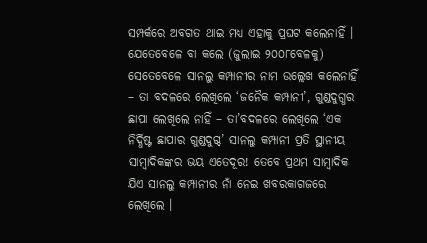ସମ୍ପର୍କରେ ଅବଗତ ଥାଇ ମଧ୍ୟ ଏହାକୁ ପ୍ରଘଟ କଲେନାହିଁ । ଯେତେବେଳେ ବା କଲେ (ଜୁଲାଇ ୨୦୦୮ବେଳକୁ) ସେତେବେଳେ ସାନଲୁ କମ୍ପାନୀର ନାମ ଉଲ୍ଲେଖ କଲେନାହିଁ – ତା ବଦଳରେ ଲେଖିଲେ ‘ଜନୈକ କମ୍ପାନୀ’, ଗୁଣ୍ଡଦୁଗ୍ଧର ଛାପା ଲେଖିଲେ ନାହିଁ – ତା’ବଦଳରେ ଲେଖିଲେ ‘ଏକ ନିର୍ଦ୍ଧିଷ୍ଟ ଛାପାର ଗୁଣ୍ଡଦୁଗ୍ଦ’ ସାନଲୁ କମ୍ପାନୀ ପ୍ରତି ସ୍ଥାନୀୟ ସାମ୍ବାଦିକଙ୍କର ଭୟ ଏତେଦୂର! ତେବେ ପ୍ରଥମ ସାମ୍ବାଦିକ ଯିଏ ସାନଲୁ କମ୍ପାନୀର ନାଁ ନେଇ ଖବରକାଗଜରେ ଲେଖିଲେ ।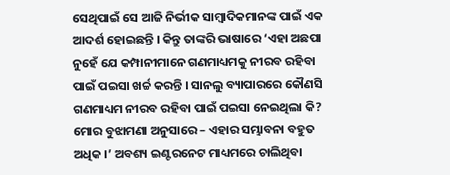ସେଥିପାଇଁ ସେ ଆଜି ନିର୍ଭୀକ ସାମ୍ବାଦିକମାନଙ୍କ ପାଇଁ ଏକ ଆଦର୍ଶ ହୋଇଛନ୍ତି । କିନ୍ତୁ ତାଙ୍କରି ଭାଷାରେ ‘ଏହା ଅଛପା ନୁହେଁ ଯେ କମ୍ପାନୀମାନେ ଗଣମାଧ୍ୟମକୁ ନୀରବ ରହିବା ପାଇଁ ପଇସା ଖର୍ଚ୍ଚ କରନ୍ତି । ସାନଲୁ ବ୍ୟାପାରରେ କୌଣସି ଗଣମାଧ୍ୟମ ନୀରବ ରହିବା ପାଇଁ ପଇସା ନେଇଥିଲା କି? ମୋର ବୁଝାମଣା ଅନୁସାରେ – ଏହାର ସମ୍ଭାବନା ବହୁତ ଅଧିକ ।’ ଅବଶ୍ୟ ଇଣ୍ଟରନେଟ ମାଧ୍ୟମରେ ଚାଲିଥିବା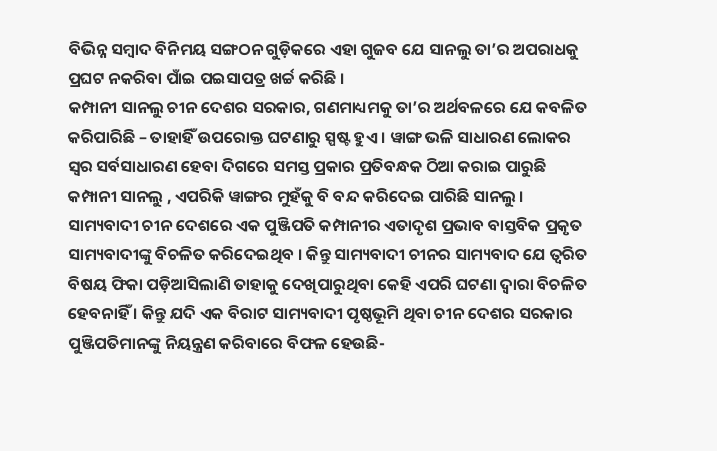ବିଭିନ୍ନ ସମ୍ବାଦ ବିନିମୟ ସଙ୍ଗଠନ ଗୁଡ଼ିକରେ ଏହା ଗୁଜବ ଯେ ସାନଲୁ ତା’ର ଅପରାଧକୁ ପ୍ରଘଟ ନକରିବା ପାଁଇ ପଇସାପତ୍ର ଖର୍ଚ୍ଚ କରିଛି ।
କମ୍ପାନୀ ସାନଲୁ ଚୀନ ଦେଶର ସରକାର, ଗଣମାଧ୍ୟମକୁ ତା’ର ଅର୍ଥବଳରେ ଯେ କବଳିତ କରିପାରିଛି – ତାହାହିଁ ଉପରୋକ୍ତ ଘଟଣାରୁ ସ୍ପଷ୍ଟ ହୁଏ । ୱାଙ୍ଗ ଭଳି ସାଧାରଣ ଲୋକର ସ୍ୱର ସର୍ବସାଧାରଣ ହେବା ଦିଗରେ ସମସ୍ତ ପ୍ରକାର ପ୍ରତିବନ୍ଧକ ଠିଆ କରାଇ ପାରୁଛି କମ୍ପାନୀ ସାନଲୁ , ଏପରିକି ୱାଙ୍ଗର ମୁହଁକୁ ବି ବନ୍ଦ କରିଦେଇ ପାରିଛି ସାନଲୁ ।
ସାମ୍ୟବାଦୀ ଚୀନ ଦେଶରେ ଏକ ପୁଞ୍ଜିପତି କମ୍ପାନୀର ଏତାଦୃଶ ପ୍ରଭାବ ବାସ୍ତବିକ ପ୍ରକୃତ ସାମ୍ୟବାଦୀଙ୍କୁ ବିଚଳିତ କରିଦେଇଥିବ । କିନ୍ତୁ ସାମ୍ୟବାଦୀ ଚୀନର ସାମ୍ୟବାଦ ଯେ ତ୍ୱରିତ ବିଷୟ ଫିକା ପଡ଼ିଆସିଲାଣି ତାହାକୁ ଦେଖିପାରୁଥିବା କେହି ଏପରି ଘଟଣା ଦ୍ୱାରା ବିଚଳିତ ହେବନାହିଁ । କିନ୍ତୁ ଯଦି ଏକ ବିରାଟ ସାମ୍ୟବାଦୀ ପୃଷ୍ଠଭୂମି ଥିବା ଚୀନ ଦେଶର ସରକାର ପୁଞ୍ଜିପତିମାନଙ୍କୁ ନିୟନ୍ତ୍ରଣ କରିବାରେ ବିଫଳ ହେଉଛି-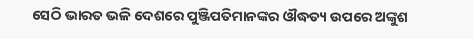ସେଠି ଭାରତ ଭଳି ଦେଶରେ ପୁଞ୍ଜିପତିମାନଙ୍କର ଔଦ୍ଧତ୍ୟ ଉପରେ ଅଙ୍କୁଶ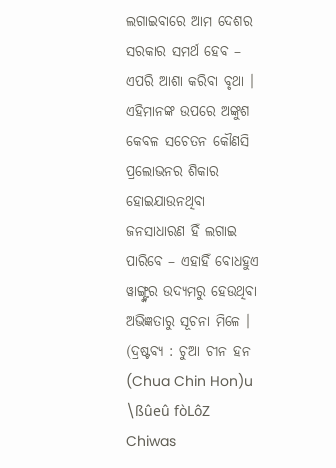ଲଗାଇବାରେ ଆମ ଦେଶର ସରକାର ସମର୍ଥ ହେବ – ଏପରି ଆଶା କରିବା ବୃଥା ।
ଏହିମାନଙ୍କ ଉପରେ ଅଙ୍କୁଶ କେବଳ ସଚେତନ କୌଣସି ପ୍ରଲୋଭନର ଶିକାର ହୋଇଯାଉନଥିବା ଜନସାଧାରଣ ହିଁ ଲଗାଇ ପାରିବେ – ଏହାହିଁ ବୋଧହୁଏ ୱାଙ୍ଗ୍ଙ୍କର ଉଦ୍ୟମରୁ ହେଉଥିବା ଅଭିଜ୍ଞତାରୁ ସୂଚନା ମିଳେ ।
(ଦ୍ରଷ୍ଟବ୍ୟ : ଚୁଆ ଚୀନ ହନ (Chua Chin Hon)u \ßûeû fòLôZ Chiwas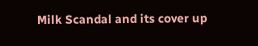Milk Scandal and its cover up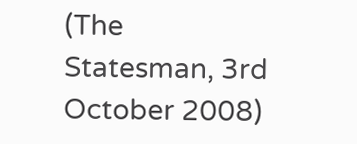(The Statesman, 3rd October 2008)